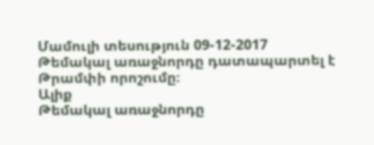Մամուլի տեսություն 09-12-2017
Թեմակալ առաջնորդը դատապարտել է Թրամփի որոշումը։
Ալիք
Թեմակալ առաջնորդը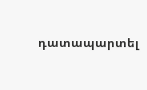դատապարտել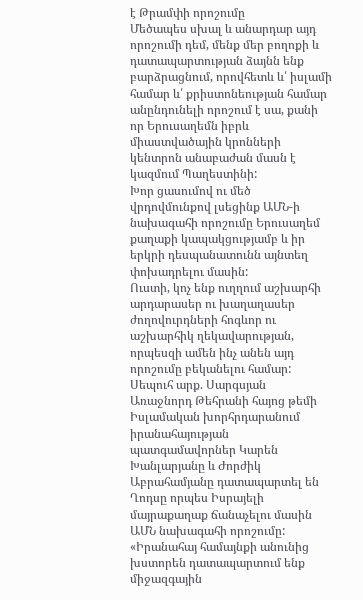է Թրամփի որոշումը
Մեծապես սխալ և անարդար այդ որոշումի դեմ, մենք մեր բողոքի և դատապարտության ձայնն ենք բարձրացնում, որովհետև և՛ իսլամի համար և՛ քրիստոնեության համար անընդունելի որոշում է սա, քանի որ Երուսաղեմն իբրև միաստվածային կրոնների կենտրոն անաբաժան մասն է կազմում Պաղեստինի:
Խոր ցասումով ու մեծ վրդովմունքով լսեցինք ԱՄՆ-ի նախագահի որոշումը Երուսաղեմ քաղաքի կապակցությամբ և իր երկրի դեսպանատունն այնտեղ փոխադրելու մասին:
Ուստի, կոչ ենք ուղղում աշխարհի արդարասեր ու խաղաղասեր ժողովուրդների հոգևոր ու աշխարհիկ ղեկավարության, որպեսզի ամեն ինչ անեն այդ որոշումը բեկանելու համար:
Սեպուհ արք. Սարգսյան
Առաջնորդ Թեհրանի հայոց թեմի
Իսլամական խորհրդարանում իրանահայության պատգամավորներ Կարեն Խանլարյանը և Ժորժիկ Աբրահամյանը դատապարտել են Ղոդսը որպես Իսրայելի մայրաքաղաք ճանաչելու մասին ԱՄՆ նախագահի որոշումը:
«Իրանահայ համայնքի անունից խստորեն դատապարտում ենք միջազգային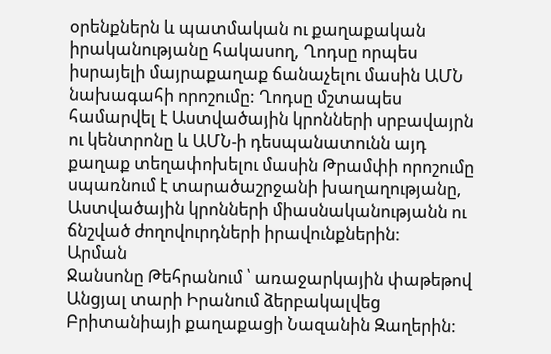օրենքներն և պատմական ու քաղաքական իրականությանը հակասող, Ղոդսը որպես իսրայելի մայրաքաղաք ճանաչելու մասին ԱՄՆ նախագահի որոշումը: Ղոդսը մշտապես համարվել է Աստվածային կրոնների սրբավայրն ու կենտրոնը և ԱՄՆ-ի դեսպանատունն այդ քաղաք տեղափոխելու մասին Թրամփի որոշումը սպառնում է տարածաշրջանի խաղաղությանը, Աստվածային կրոնների միասնականությանն ու ճնշված ժողովուրդների իրավունքներին:
Արման
Ջանսոնը Թեհրանում ՝ առաջարկային փաթեթով
Անցյալ տարի Իրանում ձերբակալվեց Բրիտանիայի քաղաքացի Նազանին Զաղերին: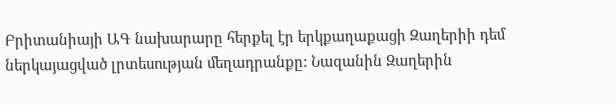Բրիտանիայի ԱԳ նախարարը հերքել էր երկքաղաքացի Զաղերիի դեմ ներկայացված լրտեսության մեղադրանքը: Նազանին Զաղերին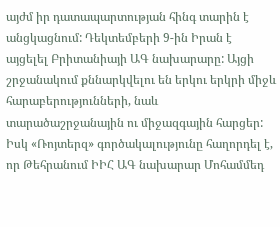այժմ իր դատապարտության հինգ տարին է անցկացնում: Դեկտեմբերի 9-ին Իրան է այցելել Բրիտանիայի ԱԳ նախարարը: Այցի շրջանակում քննարկվելու են երկու երկրի միջև հարաբերությունների, նաև տարածաշրջանային ու միջազգային հարցեր: Իսկ «Ռոյտերզ» գործակալությունը հաղորդել է, որ Թեհրանում ԻԻՀ ԱԳ նախարար Մոհամմեդ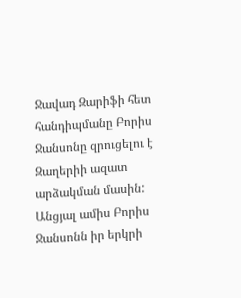Ջավադ Զարիֆի հետ հանդիպմանը Բորիս Ջանսոնը զրուցելու է Զաղերիի ազատ արձակման մասին:
Անցյալ ամիս Բորիս Ջանսոնն իր երկրի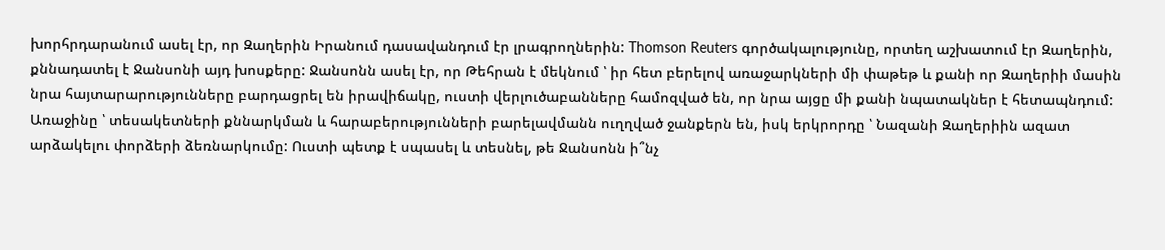խորհրդարանում ասել էր, որ Զաղերին Իրանում դասավանդում էր լրագրողներին: Thomson Reuters գործակալությունը, որտեղ աշխատում էր Զաղերին, քննադատել է Ջանսոնի այդ խոսքերը: Ջանսոնն ասել էր, որ Թեհրան է մեկնում ՝ իր հետ բերելով առաջարկների մի փաթեթ և քանի որ Զաղերիի մասին նրա հայտարարությունները բարդացրել են իրավիճակը, ուստի վերլուծաբանները համոզված են, որ նրա այցը մի քանի նպատակներ է հետապնդում: Առաջինը ՝ տեսակետների քննարկման և հարաբերությունների բարելավմանն ուղղված ջանքերն են, իսկ երկրորդը ՝ Նազանի Զաղերիին ազատ արձակելու փորձերի ձեռնարկումը: Ուստի պետք է սպասել և տեսնել, թե Ջանսոնն ի՞նչ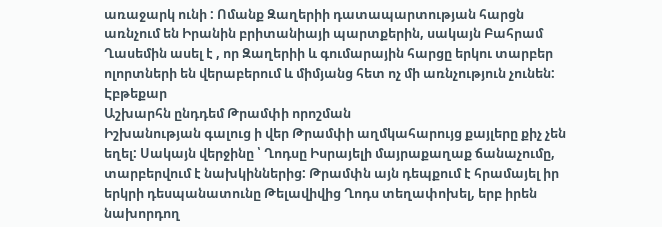առաջարկ ունի : Ոմանք Զաղերիի դատապարտության հարցն առնչում են Իրանին բրիտանիայի պարտքերին, սակայն Բահրամ Ղասեմին ասել է , որ Զաղերիի և գումարային հարցը երկու տարբեր ոլորտների են վերաբերում և միմյանց հետ ոչ մի առնչություն չունեն:
Էբթեքար
Աշխարհն ընդդեմ Թրամփի որոշման
Իշխանության գալուց ի վեր Թրամփի աղմկահարույց քայլերը քիչ չեն եղել: Սակայն վերջինը ՝ Ղոդսը Իսրայելի մայրաքաղաք ճանաչումը, տարբերվում է նախկիններից: Թրամփն այն դեպքում է հրամայել իր երկրի դեսպանատունը Թելավիվից Ղոդս տեղափոխել, երբ իրեն նախորդող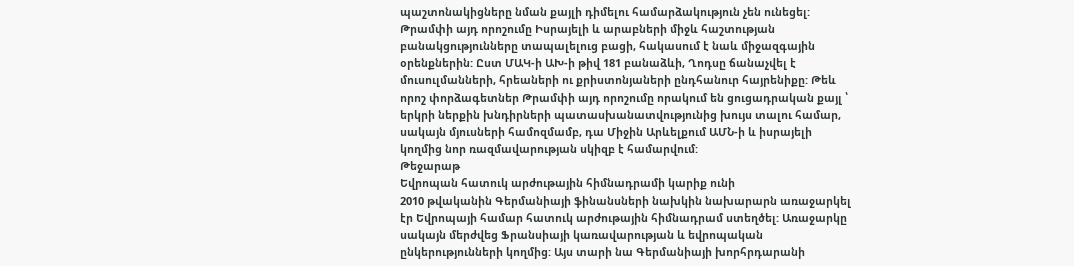պաշտոնակիցները նման քայլի դիմելու համարձակություն չեն ունեցել:
Թրամփի այդ որոշումը Իսրայելի և արաբների միջև հաշտության բանակցությունները տապալելուց բացի, հակասում է նաև միջազգային օրենքներին: Ըստ ՄԱԿ-ի ԱԽ-ի թիվ 181 բանաձևի, Ղոդսը ճանաչվել է մուսուլմանների, հրեաների ու քրիստոնյաների ընդհանուր հայրենիքը: Թեև որոշ փորձագետներ Թրամփի այդ որոշումը որակում են ցուցադրական քայլ ՝ երկրի ներքին խնդիրների պատասխանատվությունից խույս տալու համար, սակայն մյուսների համոզմամբ, դա Միջին Արևելքում ԱՄՆ-ի և իսրայելի կողմից նոր ռազմավարության սկիզբ է համարվում:
Թեջարաթ
Եվրոպան հատուկ արժութային հիմնադրամի կարիք ունի
2010 թվականին Գերմանիայի ֆինանսների նախկին նախարարն առաջարկել էր Եվրոպայի համար հատուկ արժութային հիմնադրամ ստեղծել: Առաջարկը սակայն մերժվեց Ֆրանսիայի կառավարության և եվրոպական ընկերությունների կողմից: Այս տարի նա Գերմանիայի խորհրդարանի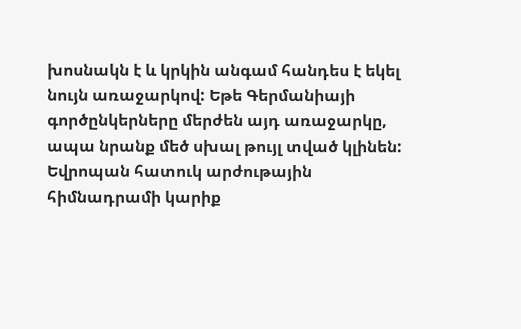խոսնակն է և կրկին անգամ հանդես է եկել նույն առաջարկով: Եթե Գերմանիայի գործընկերները մերժեն այդ առաջարկը, ապա նրանք մեծ սխալ թույլ տված կլինեն: Եվրոպան հատուկ արժութային հիմնադրամի կարիք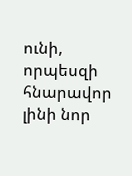ունի, որպեսզի հնարավոր լինի նոր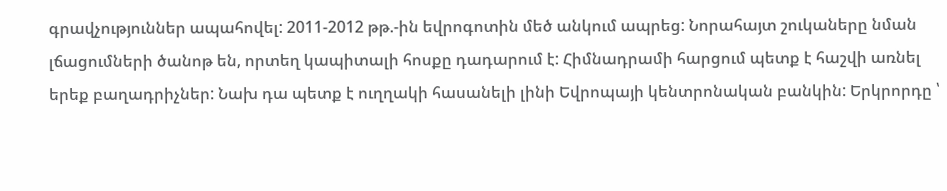գրավչություններ ապահովել: 2011-2012 թթ.-ին եվրոգոտին մեծ անկում ապրեց: Նորահայտ շուկաները նման լճացումների ծանոթ են, որտեղ կապիտալի հոսքը դադարում է: Հիմնադրամի հարցում պետք է հաշվի առնել երեք բաղադրիչներ: Նախ դա պետք է ուղղակի հասանելի լինի Եվրոպայի կենտրոնական բանկին: Երկրորդը ՝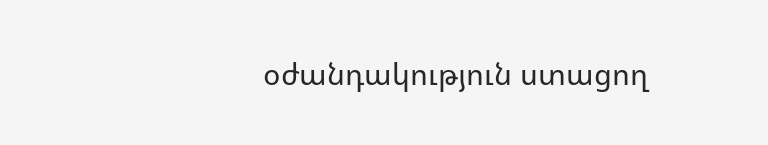օժանդակություն ստացող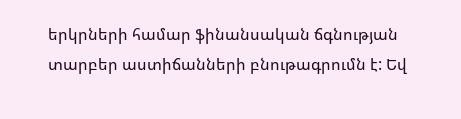երկրների համար ֆինանսական ճգնության տարբեր աստիճանների բնութագրումն է: Եվ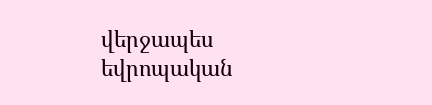վերջապես եվրոպական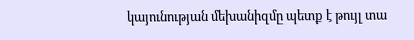կայունության մեխանիզմը պետք է թույլ տա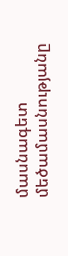մասնագետ մեծամասնությանը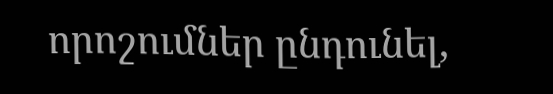որոշումներ ընդունել,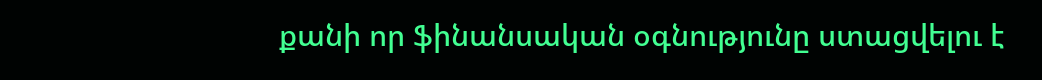քանի որ ֆինանսական օգնությունը ստացվելու է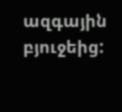ազգային բյուջեից: